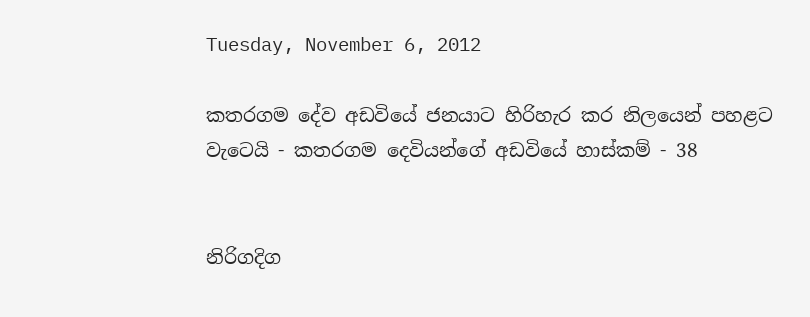Tuesday, November 6, 2012

කතරගම දේව අඩවියේ ජනයාට හිරිහැර කර නිලයෙන් පහළට වැටෙයි - කතරගම දෙවියන්ගේ අඩවියේ හාස්කම් - 38


නිරිගදිග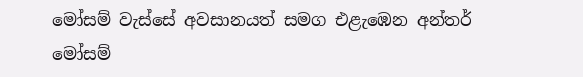මෝසම් වැස්සේ අවසානයත් සමග එළැඹෙන අන්තර් මෝසම්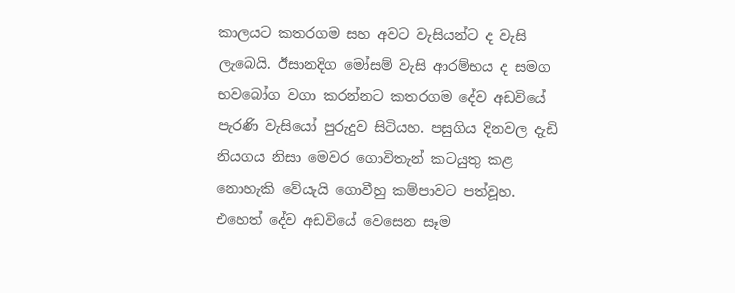කාලයට කතරගම සහ අවට වැසියන්ට ද වැසි ලැබෙයි. ඊසානදිග මෝසම් වැසි ආරම්භය ද සමග භවබෝග වගා කරන්නට කතරගම දේව අඩවියේ පැරණි වැසියෝ පුරුදුව සිටියහ. පසුගිය දිනවල දැඩි නියගය නිසා මෙවර ගොවිතැන් කටයුතු කළ නොහැකි වේයැයි ගොවීහු කම්පාවට පත්වූහ. එහෙත් දේව අඩවියේ වෙසෙන සෑම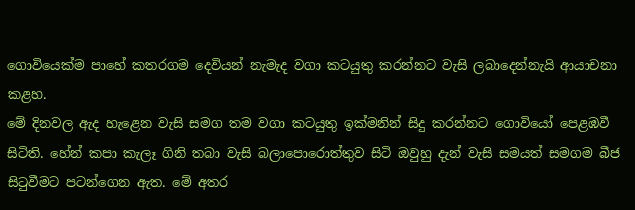ගොවියෙක්ම පාහේ කතරගම දෙවියන් නැමැද වගා කටයුතු කරන්නට වැසි ලබාදෙන්නැයි ආයාචනා කළහ.
මේ දිනවල ඇද හැළෙන වැසි සමග තම වගා කටයුතු ඉක්මනින් සිදු කරන්නට ගොවියෝ පෙළඹවී සිටිති. හේන් කපා කැලෑ ගිනි තබා වැසි බලාපොරොත්තුව සිටි ඔවුහු දැන් වැසි සමයත් සමගම බීජ සිටුවීමට පටන්ගෙන ඇත. මේ අතර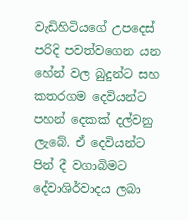වැඩිහිටියගේ උපදෙස් පරිදි පවත්වගෙන යන හේන් වල බුදුන්ට සහ කතරගම දෙවියන්ට පහන් දෙකක් දල්වනු ලැබේ. ඒ දෙවියන්ට පින් දී වගාබිමට දේවාශිර්වාදය ලබා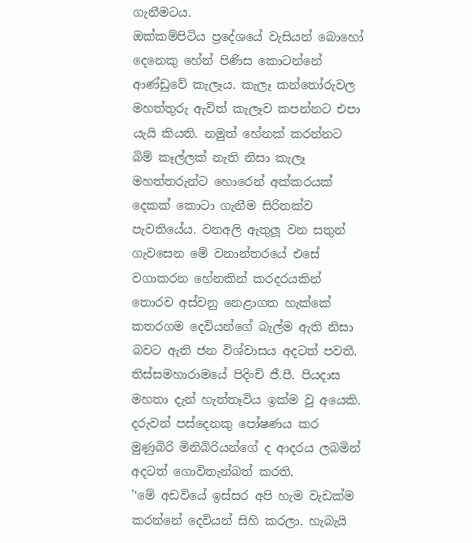ගැනීමටය.
ඔක්කම්පිටිය ප්‍රදේශයේ වැසියන් බොහෝ දෙනෙකු හේන් පිණිස කොටන්නේ ආණ්ඩුවේ කැලෑය. කැලෑ කන්තෝරුවල මහත්තුරු ඇවිත් කැලෑව කපන්නට එපා යැයි කියති. නමුත් හේනක් කරන්නට බිම් කෑල්ලක් නැති නිසා කැලෑ මහත්තරුන්ට හොරෙන් අක්කරයක් දෙකක් කොටා ගැනීම සිරිතක්ව පැවතියේය. වනඅලි ඇතුලූ වන සතුන් ගැවසෙන මේ වනාන්තරයේ එසේ වගාකරන හේනකින් කරදරයකින් තොරව අස්වනු නෙළාගත හැක්කේ කතරගම දෙවියන්ගේ බැල්ම ඇති නිසා බවට ඇති ජන විශ්වාසය අදටත් පවතී.
තිස්සමහාරාමයේ පිදිංචි ජී.පී. පියදාස මහතා දැන් හැත්තෑවිය ඉක්ම වු අයෙකි. දරුවන් පස්දෙනකු පෝෂණය කර මුණුබිරි මිනිබිරියන්ගේ ද ආදරය ලබමින් අදටත් ගොවිතැන්බත් කරති.
’‘මේ අඩවියේ ඉස්සර අපි හැම වැඩක්ම කරන්නේ දෙවියන් සිහි කරලා. හැබැයි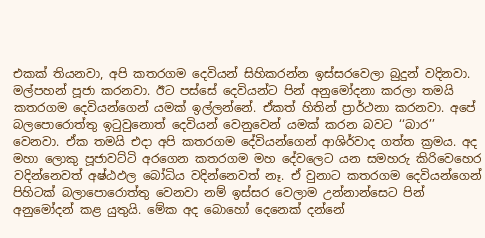එකක් තියනවා, අපි කතරගම දෙවියන් සිහිකරන්න ඉස්සරවෙලා බුදුන් වදිනවා. මල්පහන් පූජා කරනවා. ඊට පස්සේ දෙවියන්ට පින් අනුමෝදනා කරලා තමයි කතරගම දෙවියන්ගෙන් යමක් ඉල්ලන්නේ. ඒකත් හිතින් ප්‍රාර්ථනා කරනවා. අපේ බලපොරොත්තු ඉටුවුනොත් දෙවියන් වෙනුවෙන් යමක් කරන බවට ‘‘බාර’’ වෙනවා. ඒක තමයි එදා අපි කතරගම දේවියන්ගෙන් ආශිර්වාද ගත්ත ක්‍රමය. අද මහා ලොකු පූජාවට්ටි අරගෙන කතරගම මහ දේවලෙට යන සමහරු කිරිවෙහෙර වදින්නෙවත් අෂ්ඨඵල බෝධිය වදින්නෙවත් නෑ. ඒ වුනාට කතරගම දෙවියන්ගෙන් පිහිටක් බලාපොරොත්තු වෙනවා නම් ඉස්සර වෙලාම උන්නාන්සෙට පින් අනුමෝදන් කළ යුතුයි. මේක අද බොහෝ දෙනෙක් දන්නේ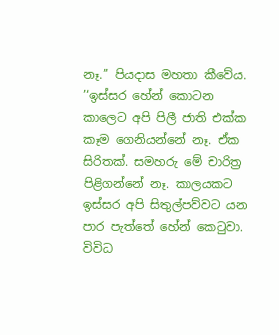නෑ.’’ පියදාස මහතා කීවේය.
’‘ඉස්සර හේන් කොටන කාලෙට අපි පිලී ජාති එක්ක කෑම ගෙනියන්නේ නෑ. ඒක සිරිතක්. සමහරු මේ චාරිත්‍ර පිළිගන්නේ නෑ. කාලයකට ඉස්සර අපි සිතුල්පව්වට යන පාර පැත්තේ හේන් කෙටුවා. විවිධ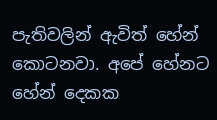පැතිවලින් ඇවිත් හේන් කොටනවා. අපේ හේනට හේන් දෙකක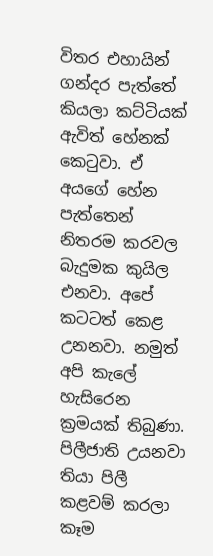විතර එහායින් ගන්දර පැත්තේ කියලා කට්ටියක් ඇවිත් හේනක් කෙටුවා. ඒ අයගේ හේන පැත්තෙන් නිතරම කරවල බැදුමක කුයිල එනවා. අපේ කටටත් කෙළ උනනවා. නමුත් අපි කැලේ හැසිරෙන ක්‍රමයක් තිබුණා. පිලීජාති උයනවා තියා පිලී කළවම් කරලා කෑම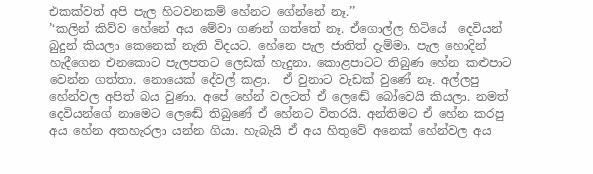එකක්වත් අපි පැල හිටවනකම් හේනට ගේන්නේ නෑ.’’
’‘කලින් කිව්ව හේනේ අය මේවා ගණන් ගත්තේ නෑ. ඒගොල්ල හිටියේ  දෙවියන් බුදුන් කියලා කෙනෙක් නැති විදයට. හේනෙ පැල ජාතිත් දැම්මා. පැල හොදින් හැදීගෙන එනකොට පැලපතට ලෙඩක් හැදුනා. කොළපාටට තිබුණ හේන කළුපාට වෙන්න ගත්තා. නොයෙක් දේවල් කළා.  ඒ වුනාට වැඩක් වුණේ නෑ. අල්ලපු හේන්වල අපිත් බය වුණා. අපේ හේන් වලටත් ඒ ලෙඬේ බෝවෙයි කියලා. නමත් දෙවියන්ගේ නාමෙට ලෙඬේ තිබුණේ ඒ හේනට විතරයි. අන්තිමට ඒ හේන කරපු අය හේන අතහැරලා යන්න ගියා. හැබැයි ඒ අය හිතුවේ අනෙක් හේන්වල අය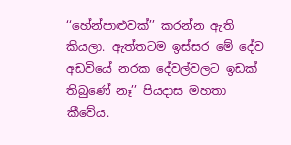‘‘හේන්පාළුවක්’’ කරන්න ඇති කියලා. ඇත්තටම ඉස්සර මේ දේව අඩවියේ නරක දේවල්වලට ඉඩක් තිබුණේ නෑ’’ පියදාස මහතා කීවේය.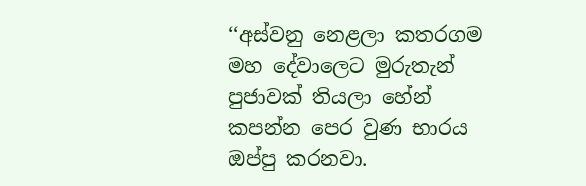‘‘අස්වනු නෙළලා කතරගම මහ දේවාලෙට මුරුතැන් පුජාවක් තියලා හේන් කපන්න පෙර වුණ භාරය ඔප්පු කරනවා.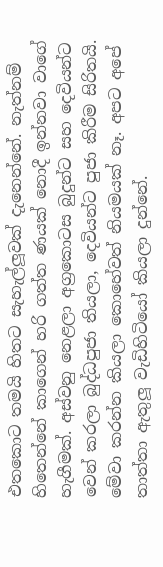එතකොට තමයි හිතට සැහැල්ලූවක් දැනෙන්නේ. නැත්නම් හිතෙන්නේ කාගෙන් හරි ගත්ත ණයක් නොදී ඉන්නවා වාගේ හැගීමක්. අස්වනු නෙළලා අග්‍රකොටස බුදුන්ට සහ දෙවියන්ට වෙන් කරලා බුද්ධපුජා තියලා, දෙවියන්ට පුජා කිරීම සිරිතයි. මේවා කරන්න කියලා කොහේවත් නියමයක් නෑ. අපට අපේ තාත්තා ඇතුලූ වැඩිහිටියෝ කියලා දුන්නේ.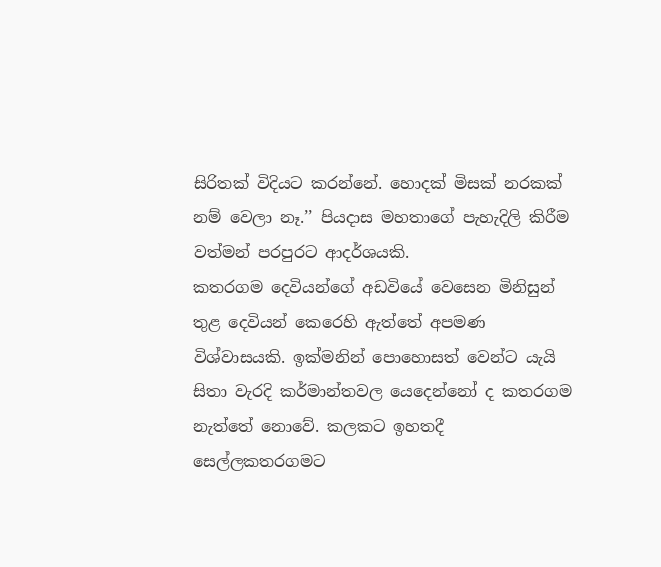සිරිතක් විදියට කරන්නේ. හොදක් මිසක් නරකක් නම් වෙලා නෑ.’’ පියදාස මහතාගේ පැහැදිලි කිරීම වත්මන් පරපුරට ආදර්ශයකි.
කතරගම දෙවියන්ගේ අඩවියේ වෙසෙන මිනිසුන් තුළ දෙවියන් කෙරෙහි ඇත්තේ අපමණ විශ්වාසයකි. ඉක්මනින් පොහොසත් වෙන්ට යැයි සිතා වැරදි කර්මාන්තවල යෙදෙන්නෝ ද කතරගම නැත්තේ නොවේ. කලකට ඉහතදී සෙල්ලකතරගමට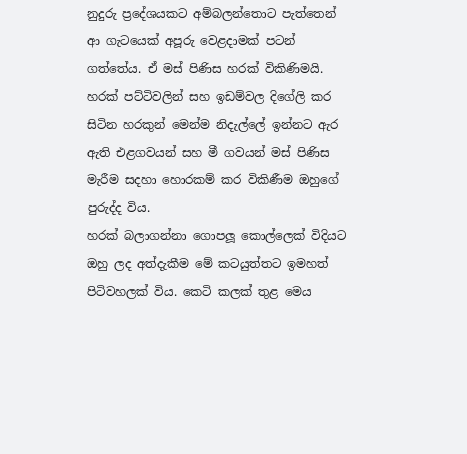නුදුරු ප්‍රදේශයකට අම්බලන්තොට පැත්තෙන් ආ ගැටයෙක් අපූරු වෙළදාමක් පටන් ගත්තේය. ඒ මස් පිණිස හරක් විකිණිමයි. හරක් පට්ටිවලින් සහ ඉඩම්වල දිගේලි කර සිටින හරකුන් මෙන්ම නිදැල්ලේ ඉන්නට ඇර ඇති එළගවයන් සහ මී ගවයන් මස් පිණිස මැරීම සදහා හොරකම් කර විකිණීම ඔහුගේ පුරුද්ද විය.
හරක් බලාගන්නා ගොපලූ කොල්ලෙක් විදියට ඔහු ලද අත්දැකීම මේ කටයුත්තට ඉමහත් පිටිවහලක් විය. කෙටි කලක් තුළ මෙය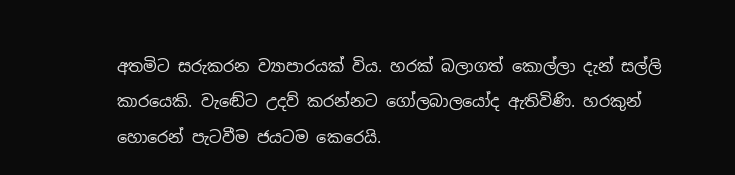අතමිට සරුකරන ව්‍යාපාරයක් විය. හරක් බලාගත් කොල්ලා දැන් සල්ලි කාරයෙකි. වැඬේට උදව් කරන්නට ගෝලබාලයෝද ඇතිවිණි. හරකුන් හොරෙන් පැටවීම ජයටම කෙරෙයි.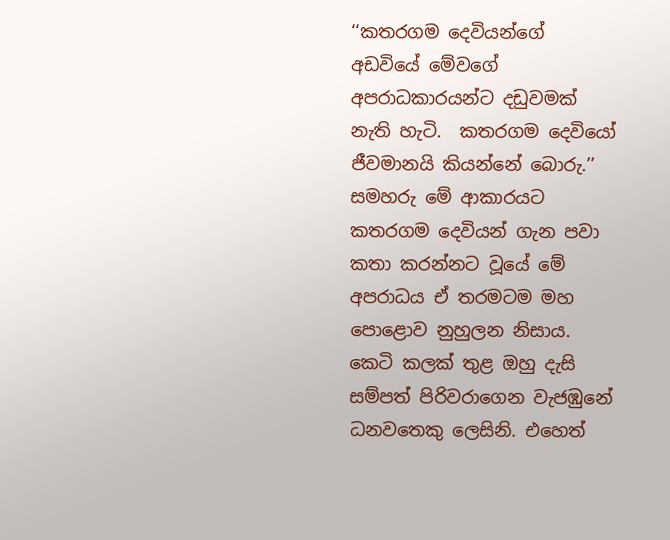‘‘කතරගම දෙවියන්ගේ අඩවියේ මේවගේ අපරාධකාරයන්ට දඩුවමක් නැති හැටි.  කතරගම දෙවියෝ ජීවමානයි කියන්නේ බොරු.’’ සමහරු මේ ආකාරයට කතරගම දෙවියන් ගැන පවා කතා කරන්නට වූයේ මේ අපරාධය ඒ තරමටම මහ පොළොව නුහුලන නිසාය.
කෙටි කලක් තුළ ඔහු දැසි සම්පත් පිරිවරාගෙන වැජඹුනේ ධනවතෙකු ලෙසිනි. එහෙත්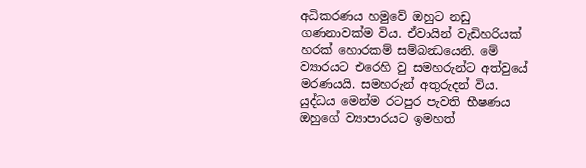අධිකරණය හමුවේ ඔහුට නඩු ගණනාවක්ම විය. ඒවායින් වැඩිහරියක් හරක් හොරකම් සම්බන්‍ධයෙනි. මේ ව්‍යාරයට එරෙහි වු සමහරුන්ට අත්වුයේ මරණයයි. සමහරුන් අතුරුදන් විය. යුද්ධය මෙන්ම රටපුර පැවති භීෂණය ඔහුගේ ව්‍යාපාරයට ඉමහත්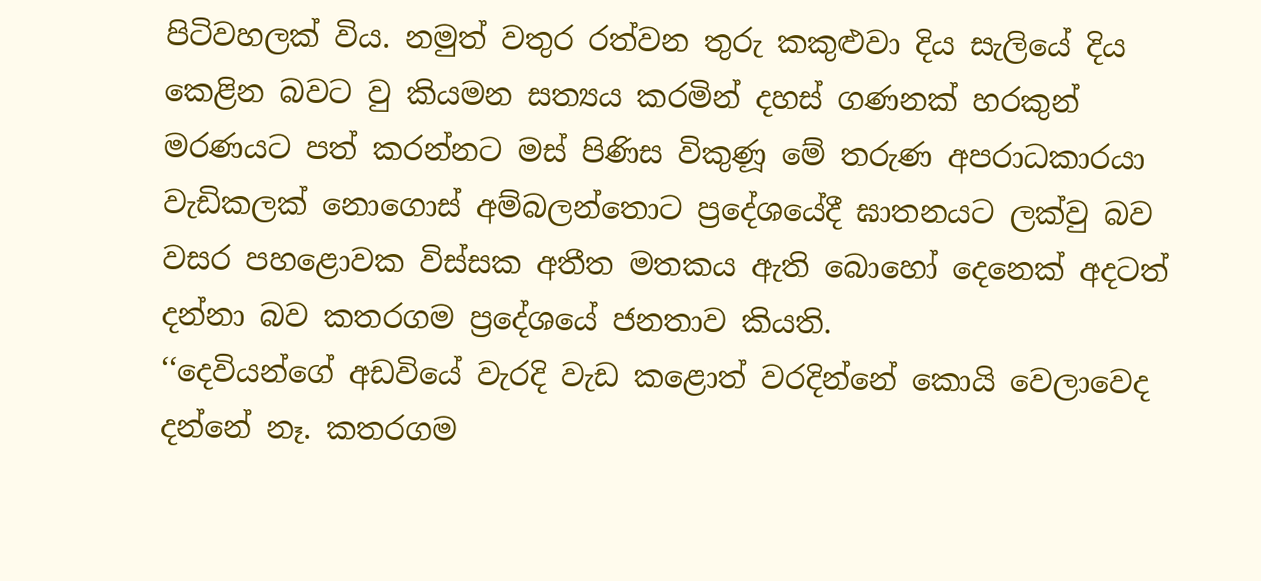පිටිවහලක් විය. නමුත් වතුර රත්වන තුරු කකුළුවා දිය සැලියේ දිය කෙළින බවට වු කියමන සත්‍යය කරමින් දහස් ගණනක් හරකුන් මරණයට පත් කරන්නට මස් පිණිස විකුණූ මේ තරුණ අපරාධකාරයා වැඩිකලක් නොගොස් අම්බලන්තොට ප්‍රදේශයේදී ඝාතනයට ලක්වු බව වසර පහළොවක විස්සක අතීත මතකය ඇති බොහෝ දෙනෙක් අදටත් දන්නා බව කතරගම ප්‍රදේශයේ ජනතාව කියති.
‘‘දෙවියන්ගේ අඩවියේ වැරදි වැඩ කළොත් වරදින්නේ කොයි වෙලාවෙද දන්නේ නෑ. කතරගම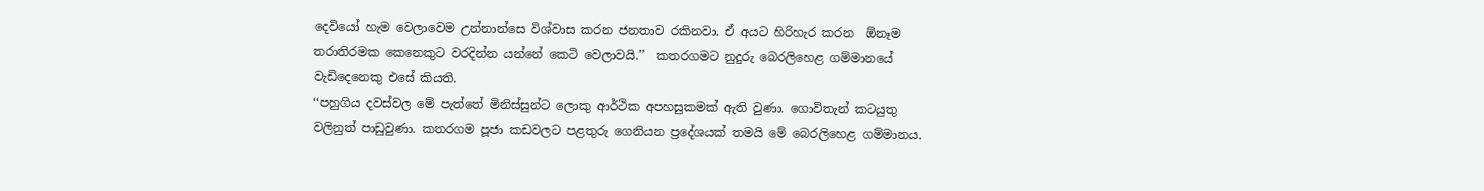දෙවියෝ හැම වෙලාවෙම උන්නාන්සෙ විශ්වාස කරන ජනතාව රකිනවා. ඒ අයට හිරිහැර කරන  ඕනෑම තරාතිරමක කෙනෙකුට වරදින්න යන්නේ කෙටි වෙලාවයි.’’  කතරගමට නුදුරු බෙරලිහෙළ ගම්මානයේ වැඩිදෙනෙකු එසේ කියති.
‘‘පහුගිය දවස්වල මේ පැත්තේ මිනිස්සුන්ට ලොකු ආර්ථික අපහසුකමක් ඇති වුණා. ගොවිතැන් කටයුතු වලිනුත් පාඩුවුණා. කතරගම පූජා කඩවලට පළතුරු ගෙනියන ප්‍රදේශයක් තමයි මේ බෙරලිහෙළ ගම්මානය.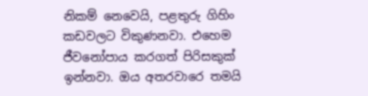නිකම් නෙවෙයි, පළතුරු ගිහිං කඩවලට විකුණනවා. එහෙම ජීවනෝපාය කරගත් පිරිසකුක් ඉන්නවා. ඔය අතරවාරෙ තමයි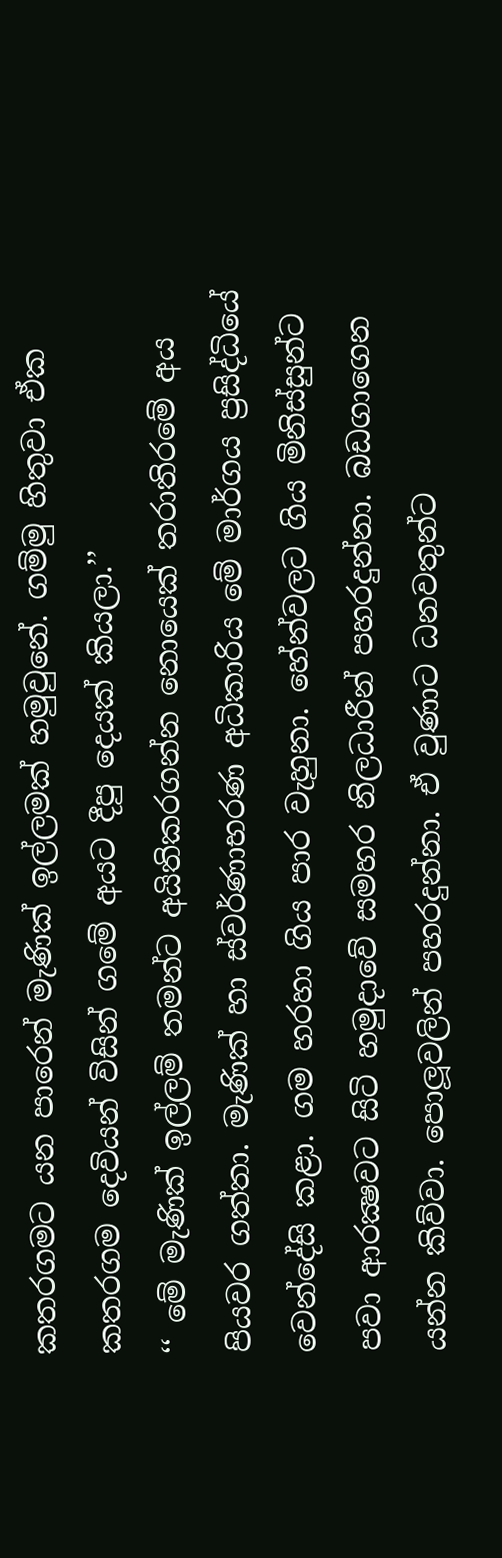කතරගමට යන පාරෙන් මැණික් ඉල්ලමක් හමුවුනේ. ගම්මු හිතුවා ඒක කතරගම දෙවියන් විසින් ගමේ අයට දීපු දෙයක් කියලා.’’
‘‘ මේ මැණික් ඉල්ලම් තමන්ට අයිතිකරගන්න නොයෙක් තරාතිරමේ අය පියවර ගත්තා. මැණික් හා ස්වර්ණාභරණ අධිකාරිය මේ මාර්ගය ප්‍රසිද්ධියේ වෙන්දේසි කළා. ගම හරහා ගිය පාර වැහුනා. හේන්වලට ගිය මිනිස්සුන්ට පවා ආරක්‍ෂවට සිටි හමුදාවේ සමහර නිලධාරීන් පහරදුන්නා. බඩගාගෙන යන්න කිව්වා. පොලූවලින් පහරදුන්නා. ඒ වුණාට ධනවතුන්ට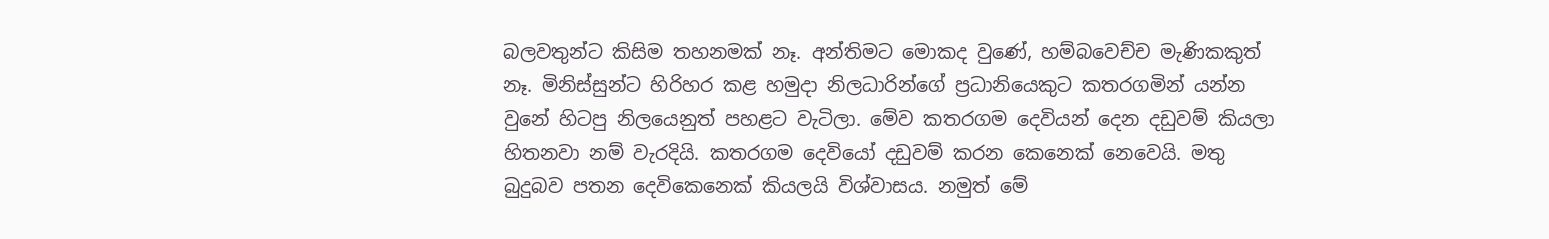බලවතුන්ට කිසිම තහනමක් නෑ. අන්තිමට මොකද වුණේ, හම්බවෙච්ච මැණිකකුත් නෑ. මිනිස්සුන්ට හිරිහර කළ හමුදා නිලධාරින්ගේ ප්‍රධානියෙකුට කතරගමින් යන්න වුනේ හිටපු නිලයෙනුත් පහළට වැටිලා. මේව කතරගම දෙවියන් දෙන දඩුවම් කියලා හිතනවා නම් වැරදියි. කතරගම දෙවියෝ දඩුවම් කරන කෙනෙක් නෙවෙයි. මතු බුදුබව පතන දෙවිකෙනෙක් කියලයි විශ්වාසය. නමුත් මේ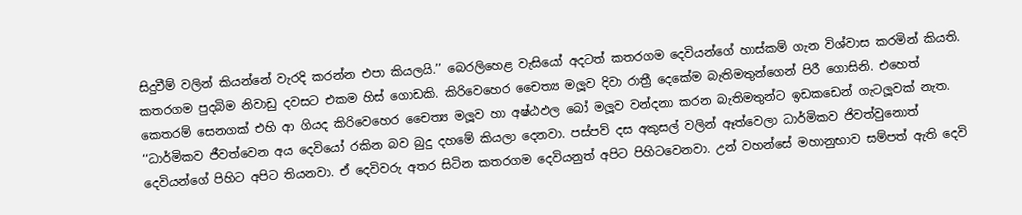සිදුවීම් වලින් කියන්නේ වැරදි කරන්න එපා කියලයි.’’ බෙරලිහෙළ වැසියෝ අදටත් කතරගම දෙවියන්ගේ හාස්කම් ගැන විශ්වාස කරමින් කියති.
කතරගම පුදබිම නිවාඩු දවසට එකම හිස් ගොඩකි. කිරිවෙහෙර චෛත්‍ය මලූව දිවා රාත්‍රී දෙකේම බැතිමතුන්ගෙන් පිරී ගොසිනි. එහෙත් කෙතරම් සෙනගක් එහි ආ ගියද කිරිවෙහෙර චෛත්‍ය මලූව හා අෂ්ඨඵල බෝ මලූව වන්දනා කරන බැතිමතුන්ට ඉඩකඩෙන් ගැටලූවක් නැත.
‘‘ධාර්මිකව ජීවත්වෙන අය දෙවියෝ රකින බව බුදු දහමේ කියලා දෙනවා. පස්පව් දස අකුසල් වලින් ඈත්වෙලා ධාර්මිකව ජිවත්වුනොත් දෙවියන්ගේ පිහිට අපිට තියනවා. ඒ දෙවිවරු අතර සිටින කතරගම දෙවියනුත් අපිට පිහිටවෙනවා. උන් වහන්සේ මහානුභාව සම්පත් ඇති දෙවි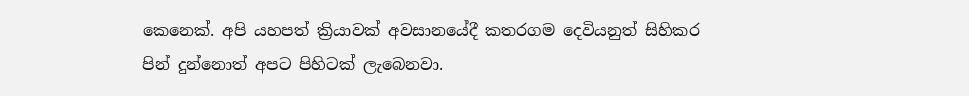කෙනෙක්. අපි යහපත් ක්‍රියාවක් අවසානයේදී කතරගම දෙවියනුත් සිහිකර පින් දුන්නොත් අපට පිහිටක් ලැබෙනවා.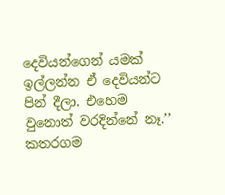දෙවියන්ගෙන් යමක් ඉල්ලන්න ඒ දෙවියන්ට පින් දීලා. එහෙම වුනොත් වරදින්නේ නෑ.’’ කතරගම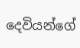දෙවියන්ගේ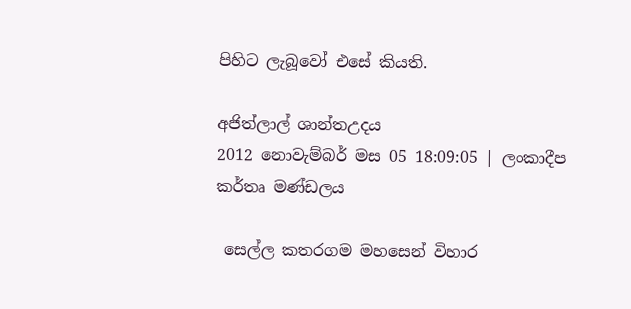පිහිට ලැබූවෝ එසේ කියති.

අජිත්ලාල් ශාන්තඋදය
2012 නොවැම්බර් මස 05 18:09:05 | ලංකාදීප කර්තෘ මණ්ඩලය

 සෙල්ල කතරගම මහසෙන් විහාර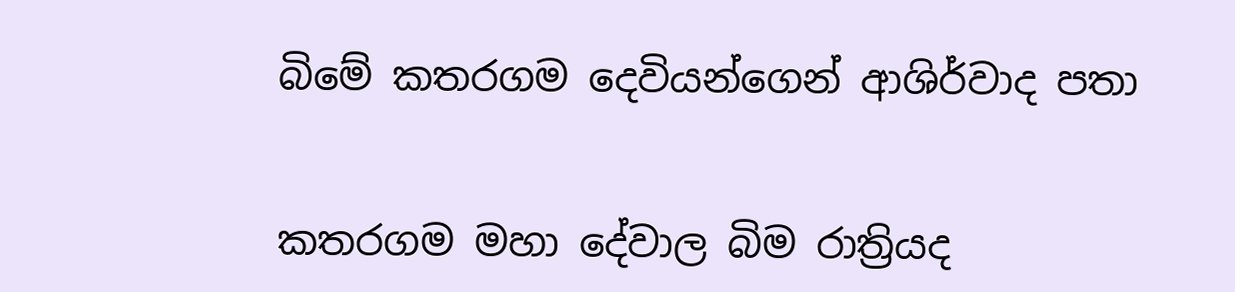බිමේ කතරගම දෙවියන්ගෙන් ආශිර්වාද පතා


කතරගම මහා දේවාල බිම රාත්‍රියද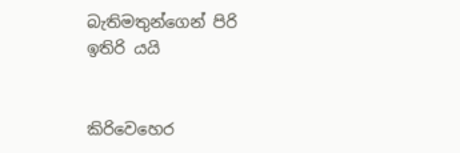බැතිමතුන්ගෙන් පිරි ඉතිරි යයි


කිරිවෙහෙර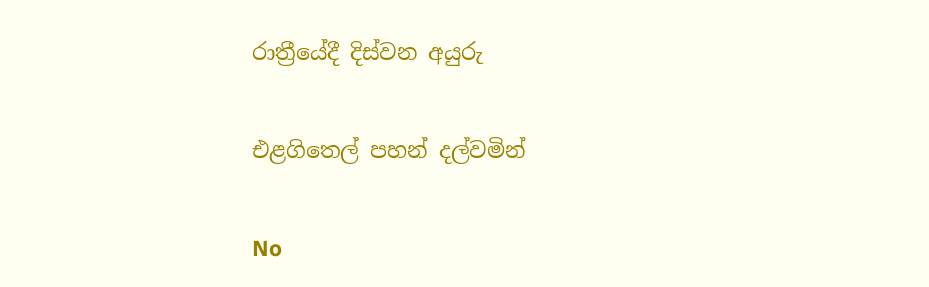රාත්‍රීයේදී දිස්වන අයුරු

එළගිතෙල් පහන් දල්වමින්

No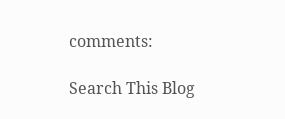comments:

Search This Blog